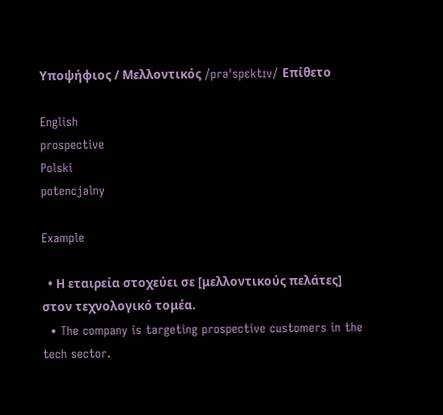Υποψήφιος / Μελλοντικός /prəˈspɛktɪv/ Επίθετο

English
prospective
Polski
potencjalny

Example

  • Η εταιρεία στοχεύει σε [μελλοντικούς πελάτες] στον τεχνολογικό τομέα.
  • The company is targeting prospective customers in the tech sector.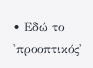• Εδώ το 'προοπτικός'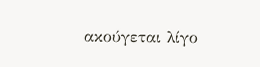ακούγεται λίγο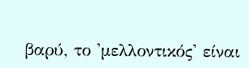βαρύ, το 'μελλοντικός' είναι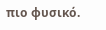πιο φυσικό.